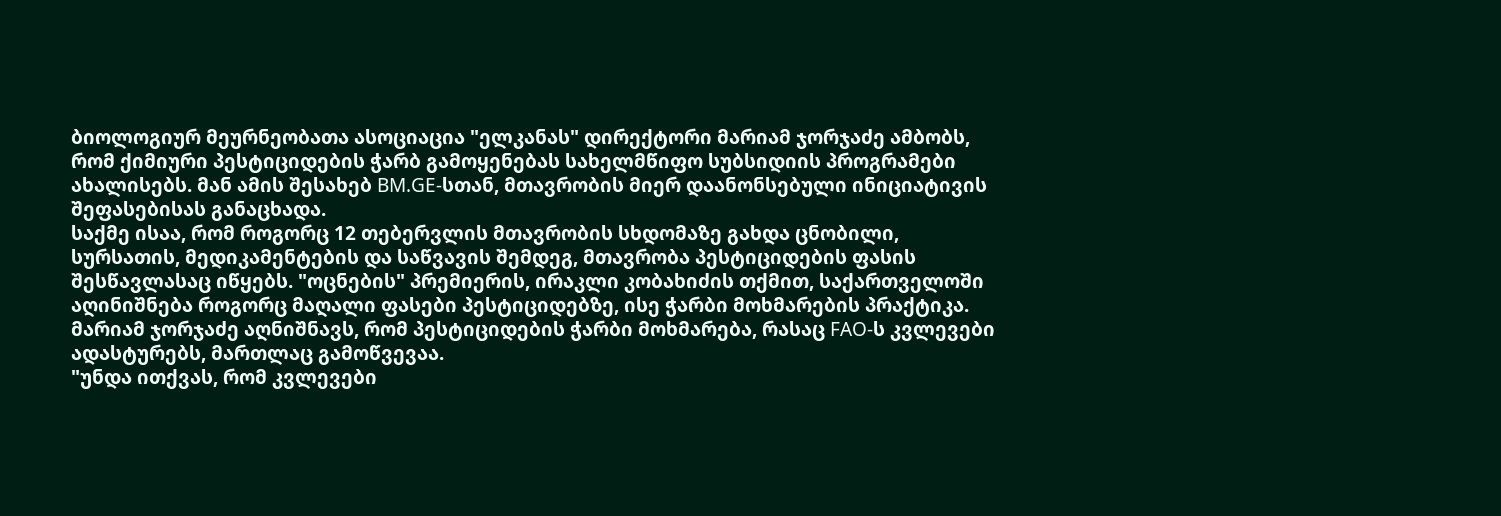ბიოლოგიურ მეურნეობათა ასოციაცია "ელკანას" დირექტორი მარიამ ჯორჯაძე ამბობს, რომ ქიმიური პესტიციდების ჭარბ გამოყენებას სახელმწიფო სუბსიდიის პროგრამები ახალისებს. მან ამის შესახებ BM.GE-სთან, მთავრობის მიერ დაანონსებული ინიციატივის შეფასებისას განაცხადა.
საქმე ისაა, რომ როგორც 12 თებერვლის მთავრობის სხდომაზე გახდა ცნობილი, სურსათის, მედიკამენტების და საწვავის შემდეგ, მთავრობა პესტიციდების ფასის შესწავლასაც იწყებს. "ოცნების" პრემიერის, ირაკლი კობახიძის თქმით, საქართველოში აღინიშნება როგორც მაღალი ფასები პესტიციდებზე, ისე ჭარბი მოხმარების პრაქტიკა.
მარიამ ჯორჯაძე აღნიშნავს, რომ პესტიციდების ჭარბი მოხმარება, რასაც FAO-ს კვლევები ადასტურებს, მართლაც გამოწვევაა.
"უნდა ითქვას, რომ კვლევები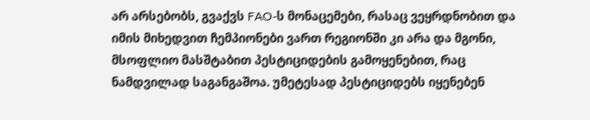არ არსებობს, გვაქვს FAO-ს მონაცემები, რასაც ვეყრდნობით და იმის მიხედვით ჩემპიონები ვართ რეგიონში კი არა და მგონი, მსოფლიო მასშტაბით პესტიციდების გამოყენებით, რაც ნამდვილად საგანგაშოა. უმეტესად პესტიციდებს იყენებენ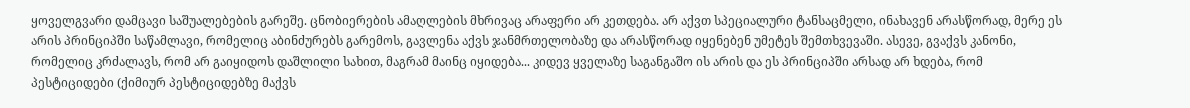ყოველგვარი დამცავი საშუალებების გარეშე. ცნობიერების ამაღლების მხრივაც არაფერი არ კეთდება. არ აქვთ სპეციალური ტანსაცმელი, ინახავენ არასწორად, მერე ეს არის პრინციპში საწამლავი, რომელიც აბინძურებს გარემოს, გავლენა აქვს ჯანმრთელობაზე და არასწორად იყენებენ უმეტეს შემთხვევაში. ასევე, გვაქვს კანონი, რომელიც კრძალავს, რომ არ გაიყიდოს დაშლილი სახით, მაგრამ მაინც იყიდება... კიდევ ყველაზე საგანგაშო ის არის და ეს პრინციპში არსად არ ხდება, რომ პესტიციდები (ქიმიურ პესტიციდებზე მაქვს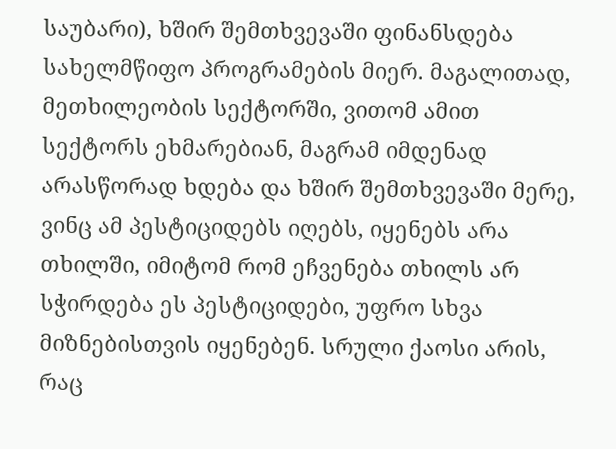საუბარი), ხშირ შემთხვევაში ფინანსდება სახელმწიფო პროგრამების მიერ. მაგალითად, მეთხილეობის სექტორში, ვითომ ამით სექტორს ეხმარებიან, მაგრამ იმდენად არასწორად ხდება და ხშირ შემთხვევაში მერე, ვინც ამ პესტიციდებს იღებს, იყენებს არა თხილში, იმიტომ რომ ეჩვენება თხილს არ სჭირდება ეს პესტიციდები, უფრო სხვა მიზნებისთვის იყენებენ. სრული ქაოსი არის, რაც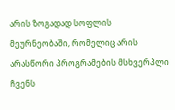არის ზოგადად სოფლის მეურნეობაში, რომელიც არის არასწორი პროგრამების მსხვერპლი ჩვენს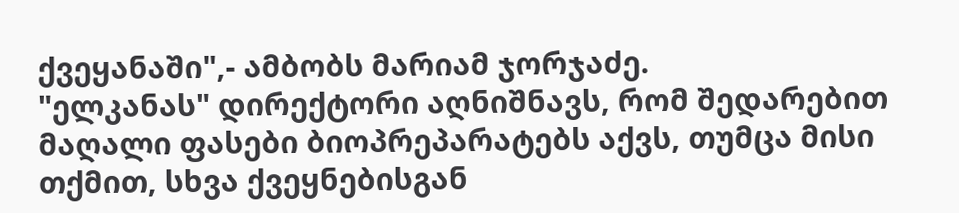ქვეყანაში",- ამბობს მარიამ ჯორჯაძე.
"ელკანას" დირექტორი აღნიშნავს, რომ შედარებით მაღალი ფასები ბიოპრეპარატებს აქვს, თუმცა მისი თქმით, სხვა ქვეყნებისგან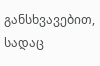განსხვავებით, სადაც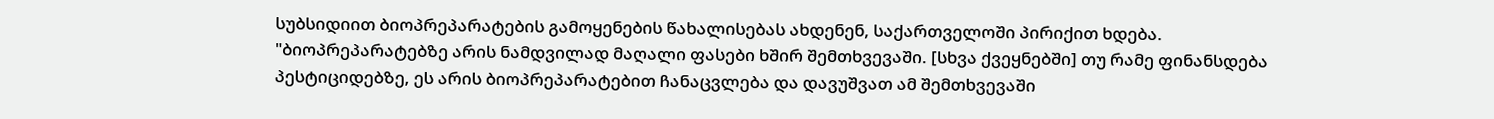სუბსიდიით ბიოპრეპარატების გამოყენების წახალისებას ახდენენ, საქართველოში პირიქით ხდება.
"ბიოპრეპარატებზე არის ნამდვილად მაღალი ფასები ხშირ შემთხვევაში. [სხვა ქვეყნებში] თუ რამე ფინანსდება პესტიციდებზე, ეს არის ბიოპრეპარატებით ჩანაცვლება და დავუშვათ ამ შემთხვევაში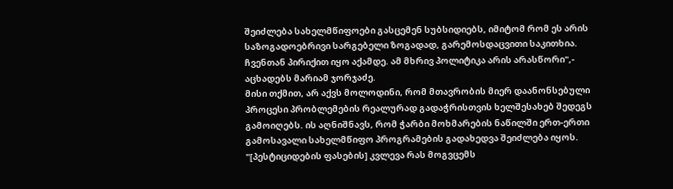შეიძლება სახელმწიფოები გასცემენ სუბსიდიებს, იმიტომ რომ ეს არის საზოგადოებრივი სარგებელი ზოგადად, გარემოსდაცვითი საკითხია. ჩვენთან პირიქით იყო აქამდე. ამ მხრივ პოლიტიკა არის არასწორი",- აცხადებს მარიამ ჯორჯაძე.
მისი თქმით, არ აქვს მოლოდინი, რომ მთავრობის მიერ დაანონსებული პროცესი პრობლემების რეალურად გადაჭრისთვის ხელშესახებ შედეგს გამოიღებს. ის აღნიშნავს, რომ ჭარბი მოხმარების ნაწილში ერთ-ერთი გამოსავალი სახელმწიფო პროგრამების გადახედვა შეიძლება იყოს.
"[პესტიციდების ფასების] კვლევა რას მოგვცემს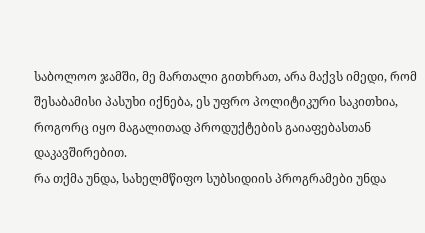საბოლოო ჯამში, მე მართალი გითხრათ, არა მაქვს იმედი, რომ შესაბამისი პასუხი იქნება, ეს უფრო პოლიტიკური საკითხია, როგორც იყო მაგალითად პროდუქტების გაიაფებასთან დაკავშირებით.
რა თქმა უნდა, სახელმწიფო სუბსიდიის პროგრამები უნდა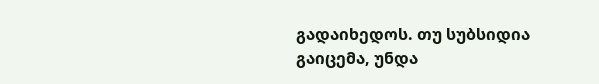გადაიხედოს. თუ სუბსიდია გაიცემა, უნდა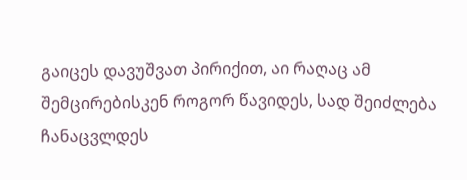გაიცეს დავუშვათ პირიქით, აი რაღაც ამ შემცირებისკენ როგორ წავიდეს, სად შეიძლება ჩანაცვლდეს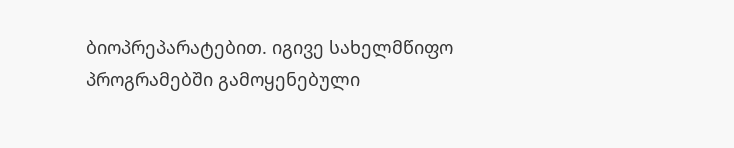ბიოპრეპარატებით. იგივე სახელმწიფო პროგრამებში გამოყენებული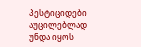პესტიციდები აუცილებლად უნდა იყოს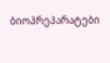ბიოპრეპარატები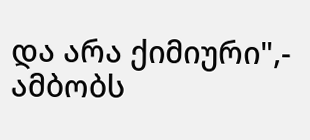და არა ქიმიური",- ამბობს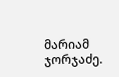მარიამ ჯორჯაძე.